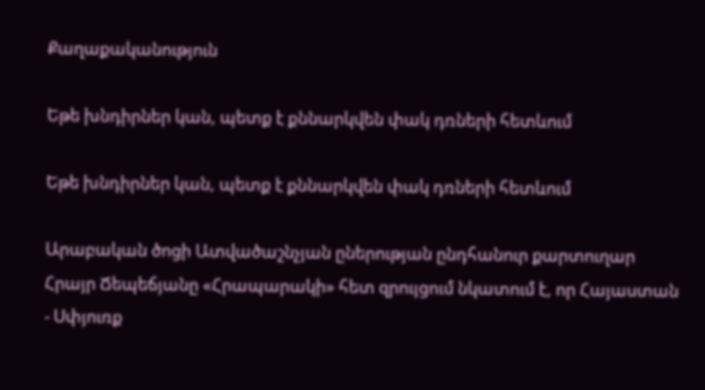Քաղաքականություն

Եթե խնդիրներ կան, պետք է քննարկվեն փակ դռների հետևում

Եթե խնդիրներ կան, պետք է քննարկվեն փակ դռների հետևում

Արաբական ծոցի Ատվածաշնչյան ըներության ընդհանուր քարտուղար Հրայր Ճեպեճյանը «Հրապարակի» հետ զրույցում նկատում է, որ Հայաստան - Սփյուռք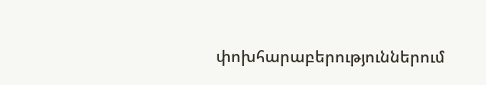փոխհարաբերություններում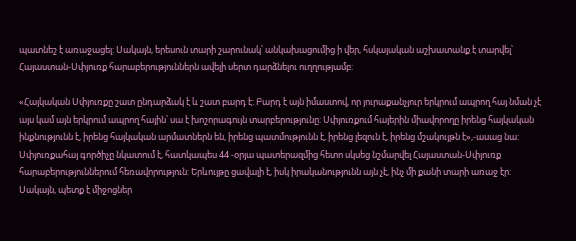պատնեշ է առաջացել: Սակայն, երեսուն տարի շարունակ՝ անկախացումից ի վեր, հսկայական աշխատանք է տարվել՝ Հայաստան-Սփյուռք հարաբերություններն ավելի սերտ դարձնելու ուղղությամբ:

«Հայկական Սփյուռքը շատ ընդարձակ է և շատ բարդ է: Բարդ է այն իմաստով, որ յուրաքանչյուր երկրում ապրող հայ նման չէ այս կամ այն երկրում ապրող հային՝ սա է խոշորագույն տարբերությունը: Սփյուռքում հայերին միավորողը իրենց հայկական ինքնությունն է, իրենց հայկական արմատներն են, իրենց պատմությունն է, իրենց լեզուն է, իրենց մշակույթն է»,-ասաց նա: Սփյուռքահայ գործիչը նկատում է, հատկապես 44 -օրյա պատերազմից հետո սկսեց նշմարվել Հայաստան-Սփյուռք հարաբերություններում հեռավորություն: Երևույթը ցավալի է, իսկ իրականությունն այն չէ, ինչ մի քանի տարի առաջ էր: Սակայն, պետք է միջոցներ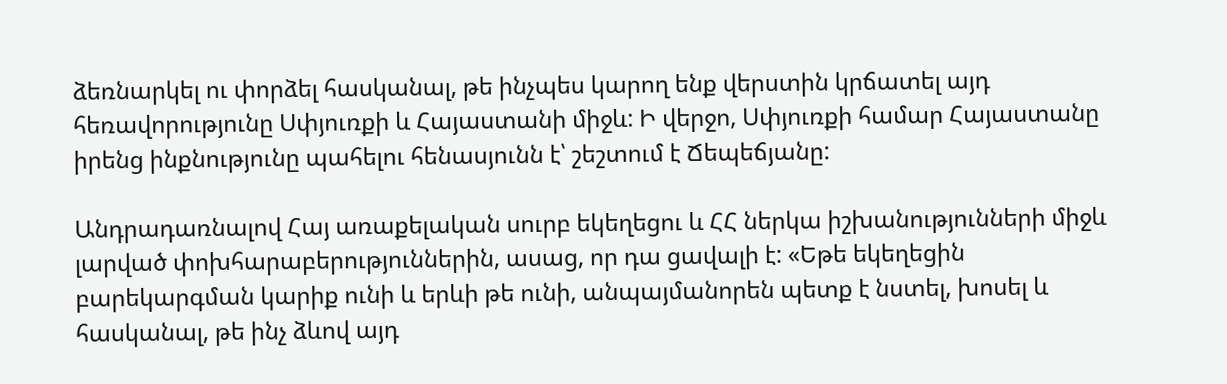ձեռնարկել ու փորձել հասկանալ, թե ինչպես կարող ենք վերստին կրճատել այդ հեռավորությունը Սփյուռքի և Հայաստանի միջև: Ի վերջո, Սփյուռքի համար Հայաստանը իրենց ինքնությունը պահելու հենասյունն է՝ շեշտում է Ճեպեճյանը:

Անդրադառնալով Հայ առաքելական սուրբ եկեղեցու և ՀՀ ներկա իշխանությունների միջև լարված փոխհարաբերություններին, ասաց, որ դա ցավալի է: «Եթե եկեղեցին բարեկարգման կարիք ունի և երևի թե ունի, անպայմանորեն պետք է նստել, խոսել և հասկանալ, թե ինչ ձևով այդ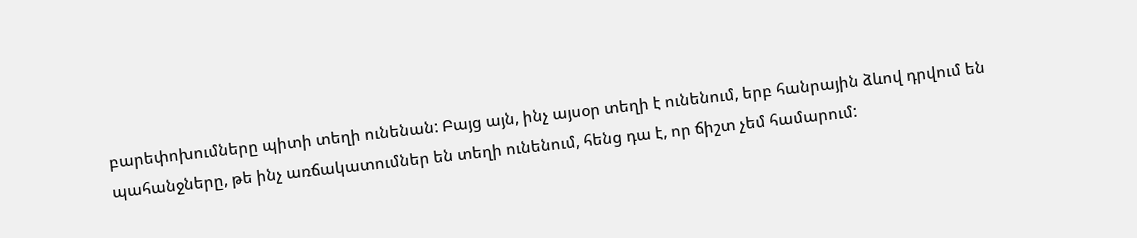բարեփոխումները պիտի տեղի ունենան: Բայց այն, ինչ այսօր տեղի է ունենում, երբ հանրային ձևով դրվում են պահանջները, թե ինչ առճակատումներ են տեղի ունենում, հենց դա է, որ ճիշտ չեմ համարում: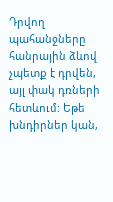Դրվող պահանջները հանրային ձևով չպետք է դրվեն, այլ փակ դռների հետևում: Եթե խնդիրներ կան,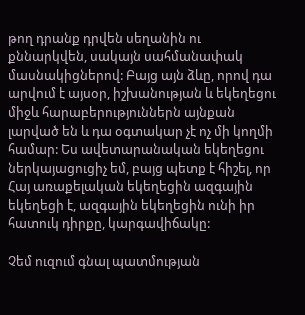թող դրանք դրվեն սեղանին ու քննարկվեն, սակայն սահմանափակ մասնակիցներով: Բայց այն ձևը, որով դա արվում է այսօր, իշխանության և եկեղեցու միջև հարաբերություններն այնքան լարված են և դա օգտակար չէ ոչ մի կողմի համար: Ես ավետարանական եկեղեցու ներկայացուցիչ եմ, բայց պետք է հիշել, որ Հայ առաքելական եկեղեցին ազգային եկեղեցի է, ազգային եկեղեցին ունի իր հատուկ դիրքը, կարգավիճակը:

Չեմ ուզում գնալ պատմության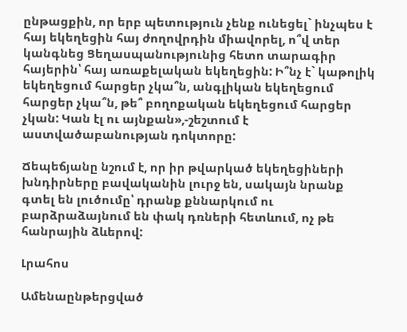ընթացքին, որ երբ պետություն չենք ունեցել` ինչպես է հայ եկեղեցին հայ ժողովրդին միավորել, ո՞վ տեր կանգնեց Ցեղասպանությունից հետո տարագիր հայերին՝ հայ առաքելական եկեղեցին: Ի՞նչ է` կաթոլիկ եկեղեցում հարցեր չկա՞ն, անգլիկան եկեղեցում հարցեր չկա՞ն, թե՞ բողոքական եկեղեցում հարցեր չկան: Կան էլ ու այնքան»,-շեշտում է աստվածաբանության դոկտորը:

Ճեպեճյանը նշում է, որ իր թվարկած եկեղեցիների խնդիրները բավականին լուրջ են, սակայն նրանք գտել են լուծումը՝ դրանք քննարկում ու բարձրաձայնում են փակ դռների հետևում, ոչ թե հանրային ձևերով:

Լրահոս

Ամենաընթերցված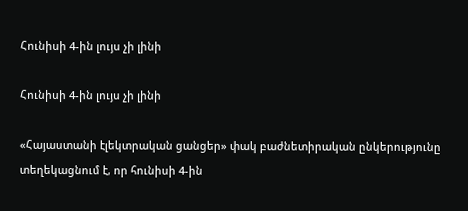Հունիսի 4-ին լույս չի լինի

Հունիսի 4-ին լույս չի լինի

«Հայաստանի էլեկտրական ցանցեր» փակ բաժնետիրական ընկերությունը տեղեկացնում է, որ հունիսի 4-ին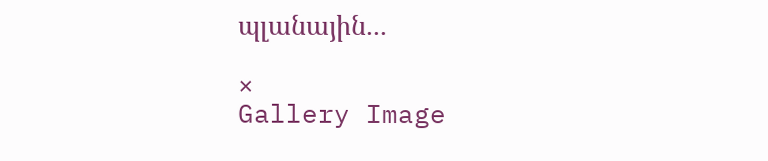պլանային...

×
Gallery Image